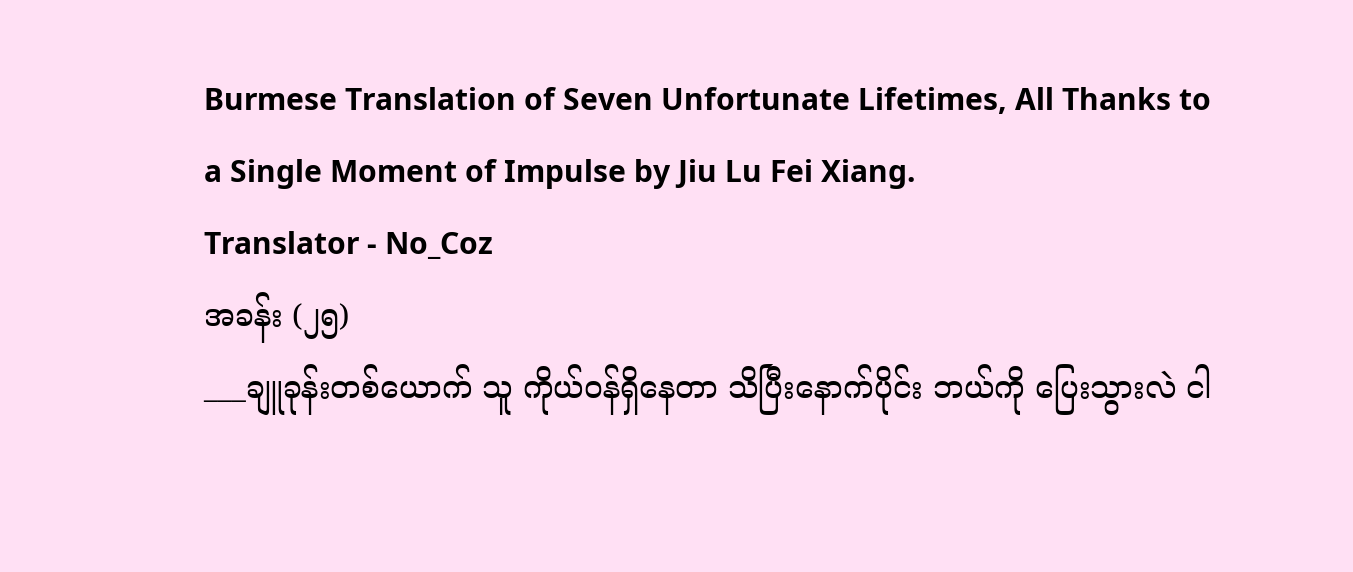Burmese Translation of Seven Unfortunate Lifetimes, All Thanks to a Single Moment of Impulse by Jiu Lu Fei Xiang.
Translator - No_Coz
အခန်း (၂၅)
___ချူခုန်းတစ်ယောက် သူ ကိုယ်ဝန်ရှိနေတာ သိပြီးနောက်ပိုင်း ဘယ်ကို ပြေးသွားလဲ ငါ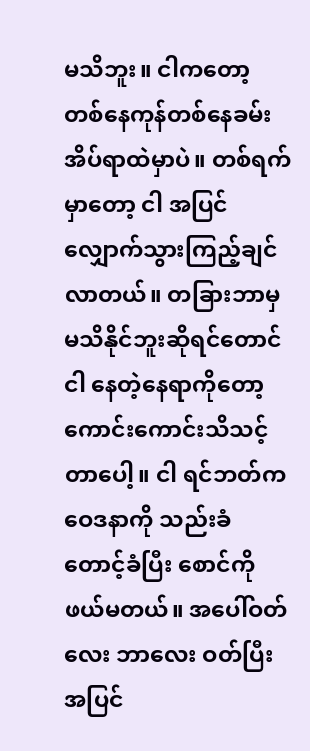မသိဘူး။ ငါကတော့ တစ်နေကုန်တစ်နေခမ်း အိပ်ရာထဲမှာပဲ။ တစ်ရက်မှာတော့ ငါ အပြင်လျှောက်သွားကြည့်ချင်လာတယ်။ တခြားဘာမှ မသိနိုင်ဘူးဆိုရင်တောင် ငါ နေတဲ့နေရာကိုတော့ ကောင်းကောင်းသိသင့်တာပေါ့။ ငါ ရင်ဘတ်က ဝေဒနာကို သည်းခံတောင့်ခံပြီး စောင်ကို ဖယ်မတယ်။ အပေါ်ဝတ်လေး ဘာလေး ဝတ်ပြီး အပြင်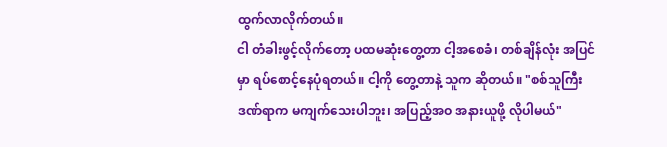ထွက်လာလိုက်တယ်။
ငါ တံခါးဖွင့်လိုက်တော့ ပထမဆုံးတွေ့တာ ငါ့အစေခံ၊ တစ်ချိန်လုံး အပြင်မှာ ရပ်စောင့်နေပုံရတယ်။ ငါ့ကို တွေ့တာနဲ့ သူက ဆိုတယ်။ "စစ်သူကြီး ဒဏ်ရာက မကျက်သေးပါဘူး၊ အပြည့်အဝ အနားယူဖို့ လိုပါမယ်"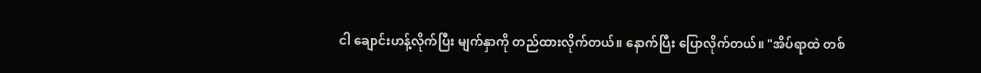ငါ ချောင်းဟန့်လိုက်ပြီး မျက်နှာကို တည်ထားလိုက်တယ်။ နောက်ပြီး ပြောလိုက်တယ်။ "အိပ်ရာထဲ တစ်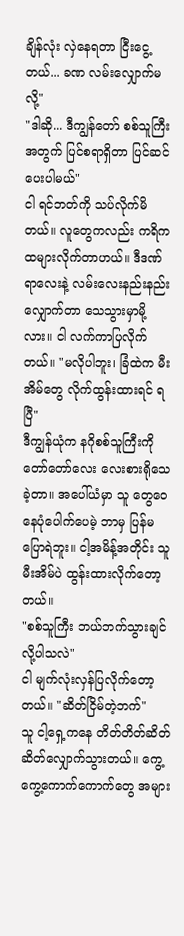ချိန်လုံး လှဲနေရတာ ငြီးငွေ့တယ်... ခဏ လမ်းလျှောက်မလို့"
"ဒါဆို... ဒီကျွန်တော် စစ်သူကြီးအတွက် ပြင်စရာရှိတာ ပြင်ဆင်ပေးပါမယ်"
ငါ ရင်ဘတ်ကို သပ်လိုက်မိတယ်။ လူတွေကလည်း ကရိကထများလိုက်တာဟယ်။ ဒီဒဏ်ရာလေးနဲ့ လမ်းလေးနည်းနည်းလျှောက်တာ သေသွားမှာမို့လား။ ငါ လက်ကာပြလိုက်တယ်။ "မလိုပါဘူး၊ ခြံထဲက မီးအိမ်တွေ လိုက်ထွန်းထားရင် ရပြီ"
ဒီကျွန်ယုံက နဂိုစစ်သူကြီးကို တော်တော်လေး လေးစားရိုသေခဲ့တာ။ အပေါ်ယံမှာ သူ တွေဝေနေပုံပေါက်ပေမဲ့ ဘာမှ ပြန်မပြောရဲဘူး။ ငါ့အမိန့်အတိုင်း သူ မီးအိမ်ပဲ ထွန်းထားလိုက်တော့တယ်။
"စစ်သူကြီး ဘယ်ဘက်သွားချင်လို့ပါသလဲ"
ငါ မျက်လုံးလှန်ပြလိုက်တော့တယ်။ "ဆိတ်ငြိမ်တဲ့ဘက်"
သူ ငါ့ရှေ့ကနေ တိတ်တိတ်ဆိတ်ဆိတ်လျှောက်သွားတယ်။ ကွေ့ကွေ့ကောက်ကောက်တွေ အများ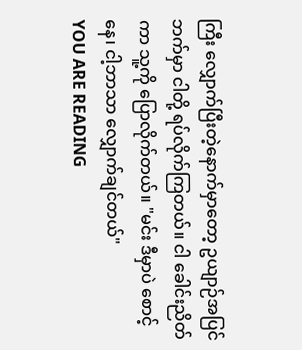ကြီး လျှောက်ပြီးတဲ့နောက်မှာတော့ ဥယျာဉ်အပြင်ဘက်မှာ ငါတို့ ရပ်လိုက်ကြတယ်။ ငါ ခေါင်းညိတ်ကာ သူ့ကို ပြောလိုက်တယ်။ "မင်း ဒီမှာပဲ စောင့်နေ၊ ငါ့ဘာသာ လျှောက်ချင်တယ်"
YOU ARE READING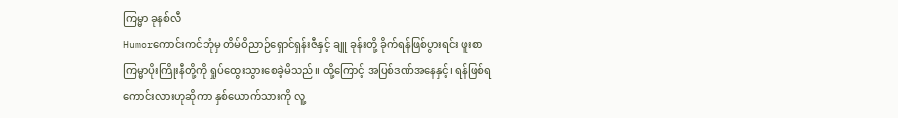ကြမ္မာ ခုနစ်လီ
Humorကောင်းကင်ဘုံမှ တိမ်ဝိညာဉ်ရှောင်ရှန်းဇီနှင့် ချူ ခုန်းတို့ ခိုက်ရန်ဖြစ်ပွားရင်း ဖူးစာကြမ္မာပိုးကြိုးနီတို့ကို ရှုပ်ထွေးသွားစေခဲ့မိသည်။ ထို့ကြောင့် အပြစ်ဒဏ်အနေနှင့်၊ ရန်ဖြစ်ရကောင်းလားဟုဆိုကာ နှစ်ယောက်သားကို လူ့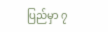ပြည်မှာ ၇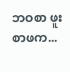ဘဝစာ ဖူးစာဖက...